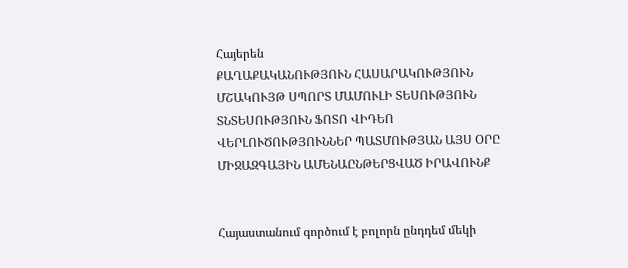Հայերեն
ՔԱՂԱՔԱԿԱՆՈՒԹՅՈՒՆ ՀԱՍԱՐԱԿՈՒԹՅՈՒՆ ՄՇԱԿՈՒՅԹ ՍՊՈՐՏ ՄԱՄՈՒԼԻ ՏԵՍՈՒԹՅՈՒՆ ՏՆՏԵՍՈՒԹՅՈՒՆ ՖՈՏՈ ՎԻԴԵՈ ՎԵՐԼՈՒԾՈՒԹՅՈՒՆՆԵՐ ՊԱՏՄՈՒԹՅԱՆ ԱՅՍ ՕՐԸ ՄԻՋԱԶԳԱՅԻՆ ԱՄԵՆԱԸՆԹԵՐՑՎԱԾ ԻՐԱՎՈՒՆՔ


Հայաստանում գործում է բոլորն ընդդեմ մեկի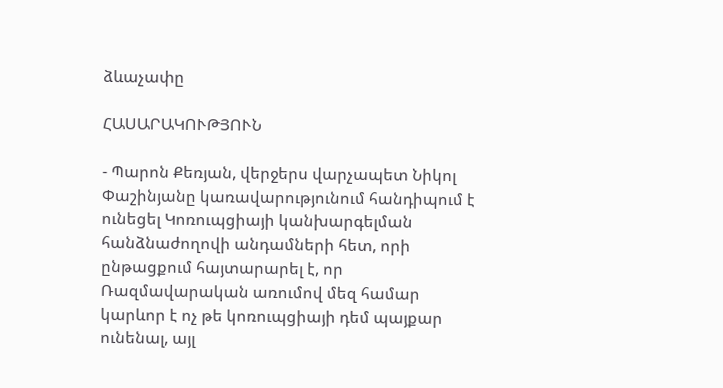ձևաչափը

ՀԱՍԱՐԱԿՈՒԹՅՈՒՆ

- Պարոն Քեռյան, վերջերս վարչապետ Նիկոլ Փաշինյանը կառավարությունում հանդիպում է ունեցել Կոռուպցիայի կանխարգելման հանձնաժողովի անդամների հետ, որի ընթացքում հայտարարել է, որ Ռազմավարական առումով մեզ համար կարևոր է ոչ թե կոռուպցիայի դեմ պայքար ունենալ, այլ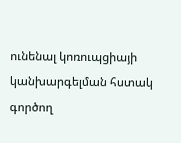ունենալ կոռուպցիայի կանխարգելման հստակ գործող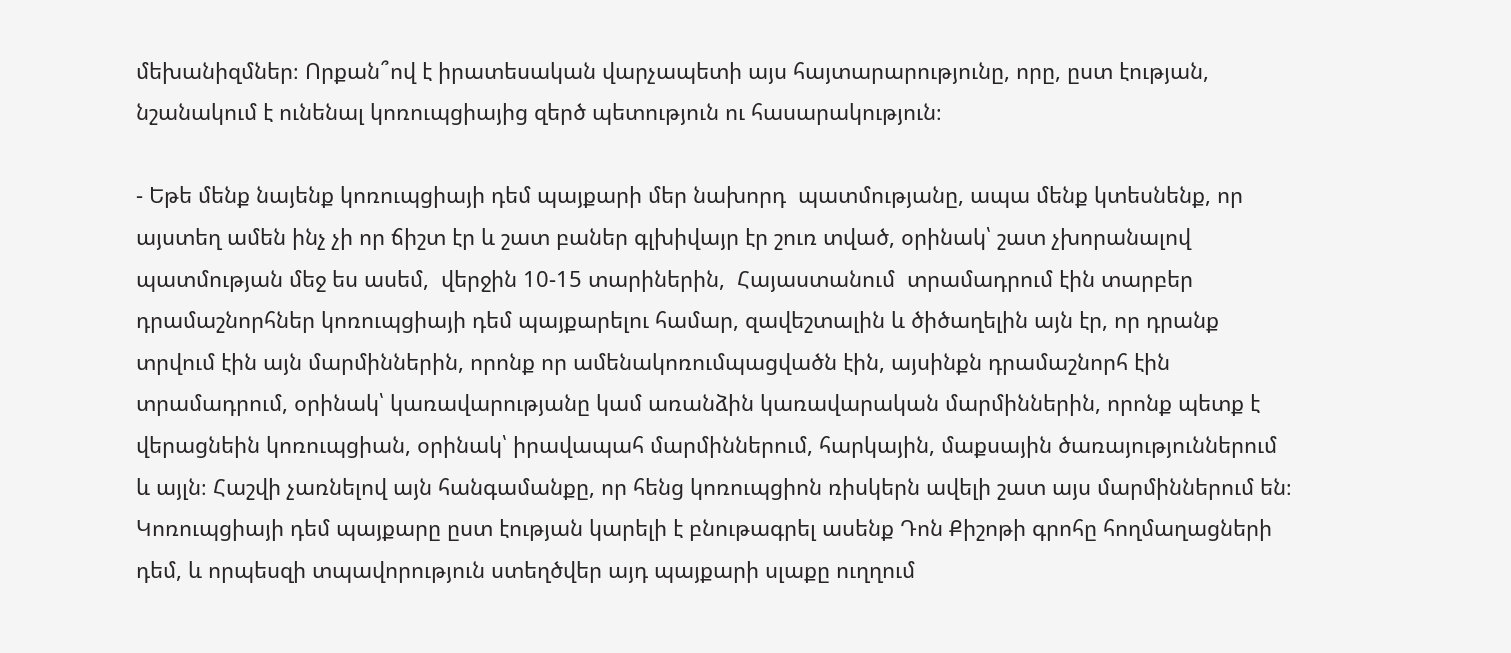մեխանիզմներ։ Որքան՞ով է իրատեսական վարչապետի այս հայտարարությունը, որը, ըստ էության, նշանակում է ունենալ կոռուպցիայից զերծ պետություն ու հասարակություն։

- Եթե մենք նայենք կոռուպցիայի դեմ պայքարի մեր նախորդ  պատմությանը, ապա մենք կտեսնենք, որ այստեղ ամեն ինչ չի որ ճիշտ էր և շատ բաներ գլխիվայր էր շուռ տված, օրինակ՝ շատ չխորանալով պատմության մեջ ես ասեմ,  վերջին 10-15 տարիներին,  Հայաստանում  տրամադրում էին տարբեր դրամաշնորհներ կոռուպցիայի դեմ պայքարելու համար, զավեշտալին և ծիծաղելին այն էր, որ դրանք տրվում էին այն մարմիններին, որոնք որ ամենակոռումպացվածն էին, այսինքն դրամաշնորհ էին տրամադրում, օրինակ՝ կառավարությանը կամ առանձին կառավարական մարմիններին, որոնք պետք է վերացնեին կոռուպցիան, օրինակ՝ իրավապահ մարմիններում, հարկային, մաքսային ծառայություններում և այլն։ Հաշվի չառնելով այն հանգամանքը, որ հենց կոռուպցիոն ռիսկերն ավելի շատ այս մարմիններում են։ Կոռուպցիայի դեմ պայքարը ըստ էության կարելի է բնութագրել ասենք Դոն Քիշոթի գրոհը հողմաղացների դեմ, և որպեսզի տպավորություն ստեղծվեր այդ պայքարի սլաքը ուղղում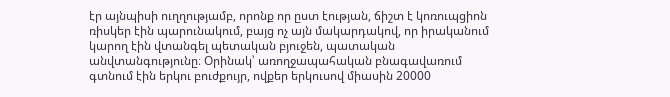էր այնպիսի ուղղությամբ, որոնք որ ըստ էության, ճիշտ է կոռուպցիոն ռիսկեր էին պարունակում, բայց ոչ այն մակարդակով, որ իրականում կարող էին վտանգել պետական բյուջեն, պատական անվտանգությունը։ Օրինակ՝ առողջապահական բնագավառում գտնում էին երկու բուժքույր, ովքեր երկուսով միասին 20000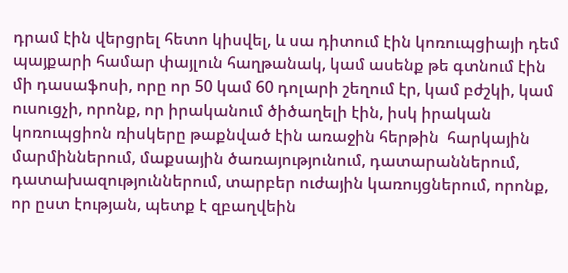դրամ էին վերցրել հետո կիսվել, և սա դիտում էին կոռուպցիայի դեմ պայքարի համար փայլուն հաղթանակ, կամ ասենք թե գտնում էին մի դասաֆոսի, որը որ 50 կամ 60 դոլարի շեղում էր, կամ բժշկի, կամ ուսուցչի, որոնք, որ իրականում ծիծաղելի էին, իսկ իրական կոռուպցիոն ռիսկերը թաքնված էին առաջին հերթին  հարկային մարմիններում, մաքսային ծառայությունում, դատարաններում, դատախազություններում, տարբեր ուժային կառույցներում, որոնք, որ ըստ էության, պետք է զբաղվեին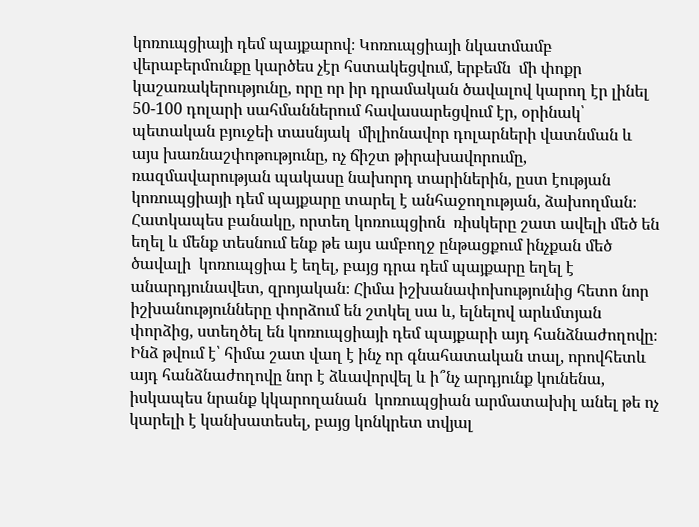կոռուպցիայի դեմ պայքարով։ Կոռուպցիայի նկատմամբ վերաբերմունքը կարծես չէր հստակեցվում, երբեմն  մի փոքր կաշառակերությունը, որը որ իր դրամական ծավալով կարող էր լինել 50-100 դոլարի սահմաններում հավասարեցվում էր, օրինակ՝ պետական բյուջեի տասնյակ  միլիոնավոր դոլարների վատնման և այս խառնաշփոթությունը, ոչ ճիշտ թիրախավորումը, ռազմավարության պակասը նախորդ տարիներին, ըստ էության կոռուպցիայի դեմ պայքարը տարել է անհաջողության, ձախողման։ Հատկապես բանակը, որտեղ կոռուպցիոն  ռիսկերը շատ ավելի մեծ են եղել և մենք տեսնում ենք թե այս ամբողջ ընթացքում ինչքան մեծ ծավալի  կոռուպցիա է եղել, բայց դրա դեմ պայքարը եղել է անարդյունավետ, զրոյական։ Հիմա իշխանափոխությունից հետո նոր իշխանությունները փորձում են շտկել սա և, ելնելով արևմտյան փորձից, ստեղծել են կոռուպցիայի դեմ պայքարի այդ հանձնաժողովը։ Ինձ թվում է՝ հիմա շատ վաղ է ինչ որ գնահատական տալ, որովհետև այդ հանձնաժողովը նոր է ձևավորվել և ի՞նչ արդյունք կունենա, իսկապես նրանք կկարողանան  կոռուպցիան արմատախիլ անել թե ոչ կարելի է կանխատեսել, բայց կոնկրետ տվյալ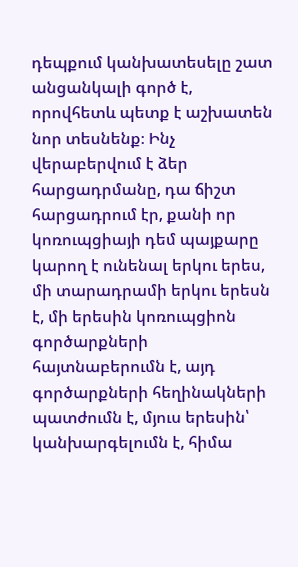դեպքում կանխատեսելը շատ անցանկալի գործ է, որովհետև պետք է աշխատեն նոր տեսնենք։ Ինչ վերաբերվում է ձեր հարցադրմանը, դա ճիշտ հարցադրում էր, քանի որ կոռուպցիայի դեմ պայքարը կարող է ունենալ երկու երես, մի տարադրամի երկու երեսն է, մի երեսին կոռուպցիոն գործարքների հայտնաբերումն է, այդ գործարքների հեղինակների պատժումն է, մյուս երեսին՝  կանխարգելումն է, հիմա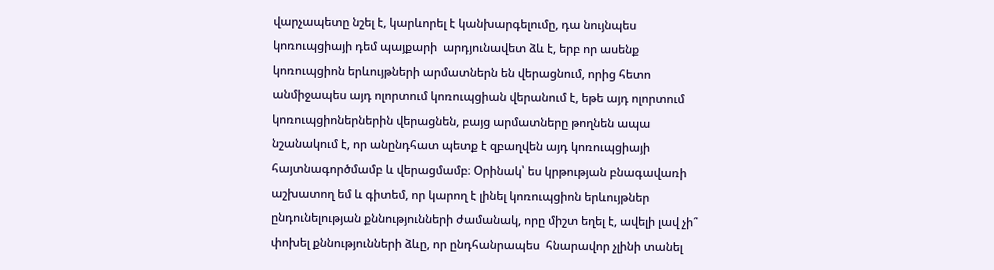վարչապետը նշել է, կարևորել է կանխարգելումը, դա նույնպես կոռուպցիայի դեմ պայքարի  արդյունավետ ձև է, երբ որ ասենք կոռուպցիոն երևույթների արմատներն են վերացնում, որից հետո անմիջապես այդ ոլորտում կոռուպցիան վերանում է, եթե այդ ոլորտում կոռուպցիոներներին վերացնեն, բայց արմատները թողնեն ապա նշանակում է, որ անընդհատ պետք է զբաղվեն այդ կոռուպցիայի հայտնագործմամբ և վերացմամբ։ Օրինակ՝ ես կրթության բնագավառի աշխատող եմ և գիտեմ, որ կարող է լինել կոռուպցիոն երևույթներ ընդունելության քննությունների ժամանակ, որը միշտ եղել է, ավելի լավ չի՞ փոխել քննությունների ձևը, որ ընդհանրապես  հնարավոր չլինի տանել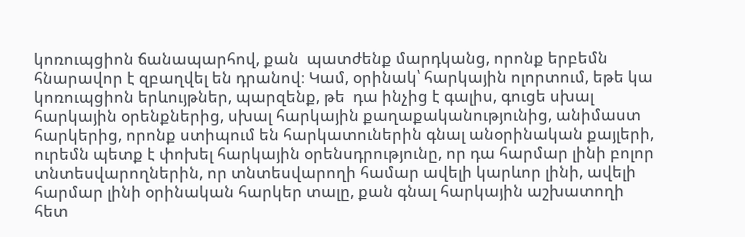կոռուպցիոն ճանապարհով, քան  պատժենք մարդկանց, որոնք երբեմն հնարավոր է զբաղվել են դրանով։ Կամ, օրինակ՝ հարկային ոլորտում, եթե կա կոռուպցիոն երևույթներ, պարզենք, թե  դա ինչից է գալիս, գուցե սխալ հարկային օրենքներից, սխալ հարկային քաղաքականությունից, անիմաստ հարկերից, որոնք ստիպում են հարկատուներին գնալ անօրինական քայլերի, ուրեմն պետք է փոխել հարկային օրենսդրությունը, որ դա հարմար լինի բոլոր տնտեսվարողներին, որ տնտեսվարողի համար ավելի կարևոր լինի, ավելի հարմար լինի օրինական հարկեր տալը, քան գնալ հարկային աշխատողի հետ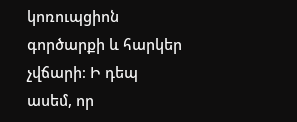կոռուպցիոն  գործարքի և հարկեր չվճարի։ Ի դեպ ասեմ, որ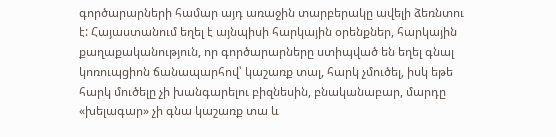գործարարների համար այդ առաջին տարբերակը ավելի ձեռնտու է: Հայաստանում եղել է այնպիսի հարկային օրենքներ, հարկային քաղաքականություն, որ գործարարները ստիպված են եղել գնալ կոռուպցիոն ճանապարհով՝ կաշառք տալ, հարկ չմուծել, իսկ եթե հարկ մուծելը չի խանգարելու բիզնեսին, բնականաբար, մարդը «խելագար» չի գնա կաշառք տա և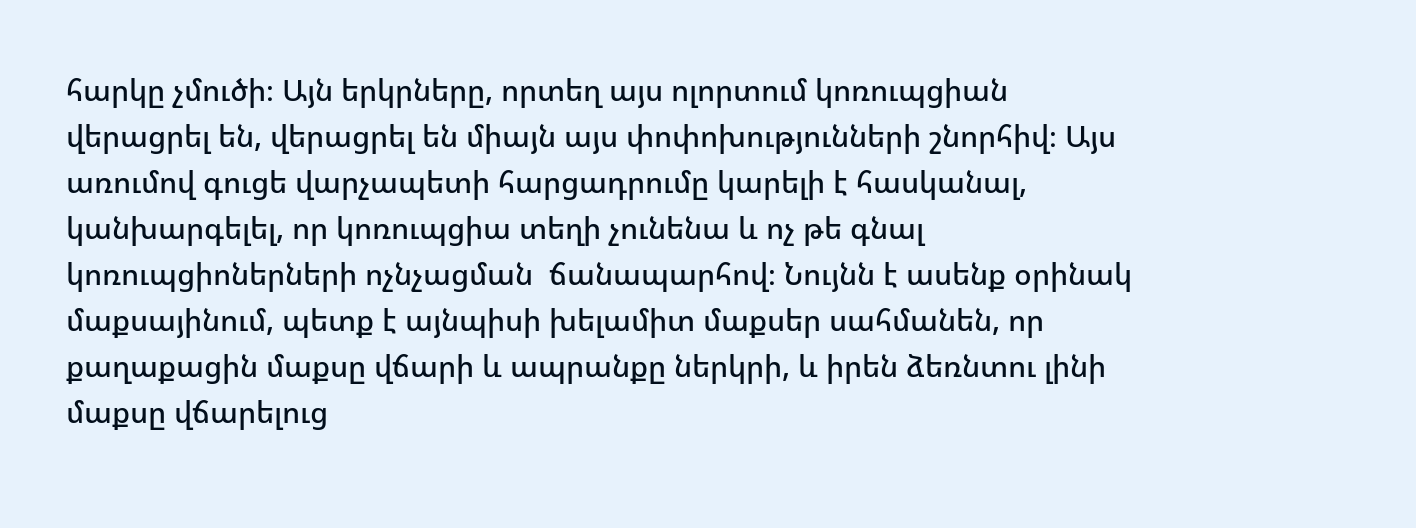հարկը չմուծի։ Այն երկրները, որտեղ այս ոլորտում կոռուպցիան վերացրել են, վերացրել են միայն այս փոփոխությունների շնորհիվ։ Այս առումով գուցե վարչապետի հարցադրումը կարելի է հասկանալ, կանխարգելել, որ կոռուպցիա տեղի չունենա և ոչ թե գնալ կոռուպցիոներների ոչնչացման  ճանապարհով։ Նույնն է ասենք օրինակ մաքսայինում, պետք է այնպիսի խելամիտ մաքսեր սահմանեն, որ քաղաքացին մաքսը վճարի և ապրանքը ներկրի, և իրեն ձեռնտու լինի մաքսը վճարելուց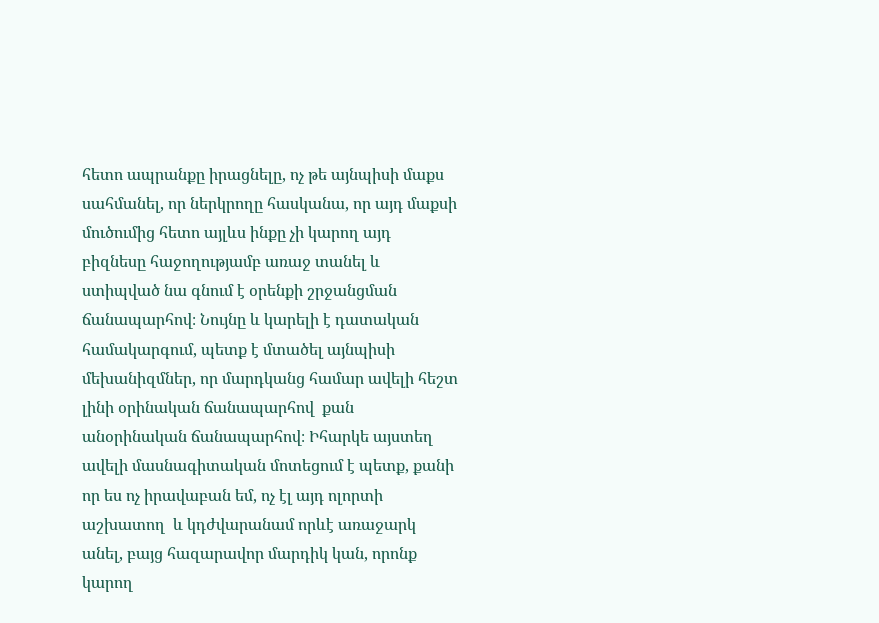հետո ապրանքը իրացնելը, ոչ թե այնպիսի մաքս  սահմանել, որ ներկրողը հասկանա, որ այդ մաքսի մուծումից հետո այլևս ինքը չի կարող այդ բիզնեսը հաջողությամբ առաջ տանել և ստիպված նա գնում է օրենքի շրջանցման ճանապարհով։ Նույնը և կարելի է դատական համակարգում, պետք է մտածել այնպիսի մեխանիզմներ, որ մարդկանց համար ավելի հեշտ լինի օրինական ճանապարհով  քան անօրինական ճանապարհով։ Իհարկե այստեղ ավելի մասնագիտական մոտեցում է պետք, քանի որ ես ոչ իրավաբան եմ, ոչ էլ այդ ոլորտի աշխատող  և կդժվարանամ որևէ առաջարկ անել, բայց հազարավոր մարդիկ կան, որոնք կարող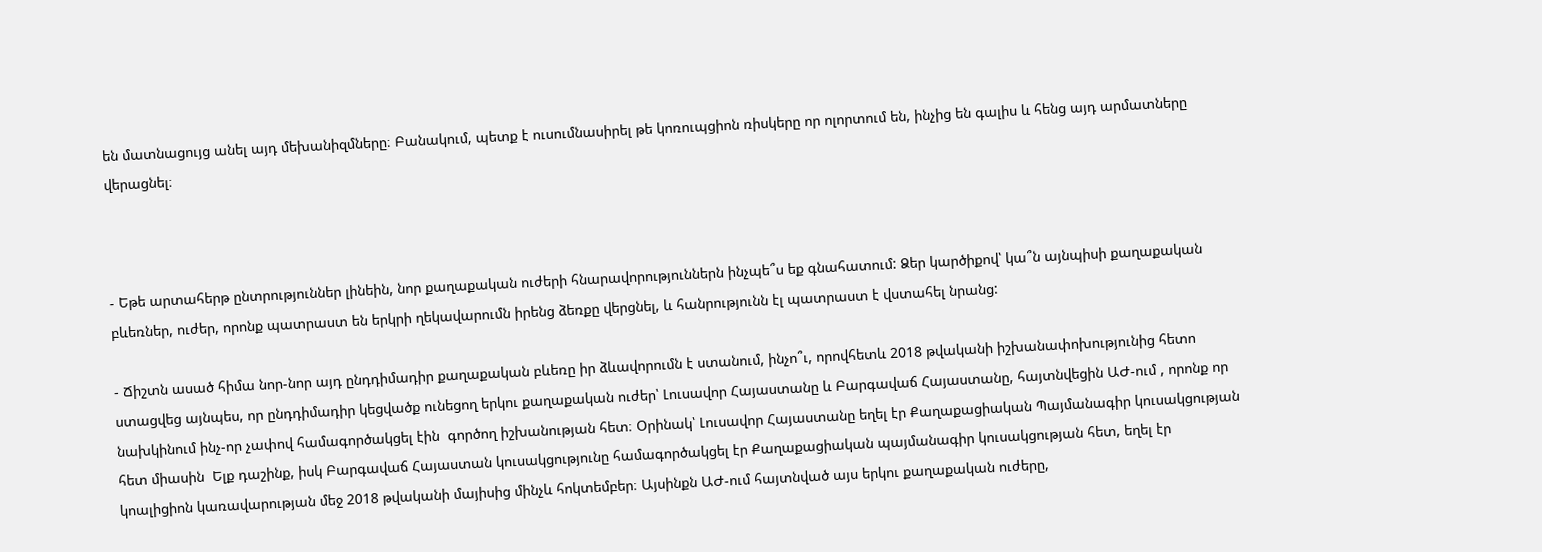են մատնացույց անել այդ մեխանիզմները։ Բանակում, պետք է ուսումնասիրել թե կոռուպցիոն ռիսկերը որ ոլորտում են, ինչից են գալիս և հենց այդ արմատները վերացնել։



- Եթե արտահերթ ընտրություններ լինեին, նոր քաղաքական ուժերի հնարավորություններն ինչպե՞ս եք գնահատում: Ձեր կարծիքով՝ կա՞ն այնպիսի քաղաքական բևեռներ, ուժեր, որոնք պատրաստ են երկրի ղեկավարումն իրենց ձեռքը վերցնել, և հանրությունն էլ պատրաստ է վստահել նրանց:

- Ճիշտն ասած հիմա նոր-նոր այդ ընդդիմադիր քաղաքական բևեռը իր ձևավորումն է ստանում, ինչո՞ւ, որովհետև 2018 թվականի իշխանափոխությունից հետո ստացվեց այնպես, որ ընդդիմադիր կեցվածք ունեցող երկու քաղաքական ուժեր՝ Լուսավոր Հայաստանը և Բարգավաճ Հայաստանը, հայտնվեցին ԱԺ-ում , որոնք որ նախկինում ինչ-որ չափով համագործակցել էին  գործող իշխանության հետ։ Օրինակ՝ Լուսավոր Հայաստանը եղել էր Քաղաքացիական Պայմանագիր կուսակցության հետ միասին  Ելք դաշինք, իսկ Բարգավաճ Հայաստան կուսակցությունը համագործակցել էր Քաղաքացիական պայմանագիր կուսակցության հետ, եղել էր կոալիցիոն կառավարության մեջ 2018 թվականի մայիսից մինչև հոկտեմբեր։ Այսինքն ԱԺ-ում հայտնված այս երկու քաղաքական ուժերը,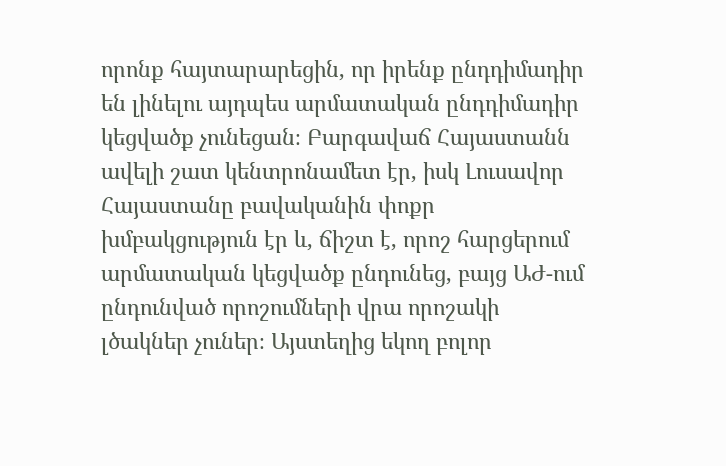որոնք հայտարարեցին, որ իրենք ընդդիմադիր են լինելու այդպես արմատական ընդդիմադիր կեցվածք չունեցան։ Բարգավաճ Հայաստանն ավելի շատ կենտրոնամետ էր, իսկ Լուսավոր Հայաստանը բավականին փոքր խմբակցություն էր և, ճիշտ է, որոշ հարցերում արմատական կեցվածք ընդունեց, բայց ԱԺ-ում ընդունված որոշումների վրա որոշակի լծակներ չուներ։ Այստեղից եկող բոլոր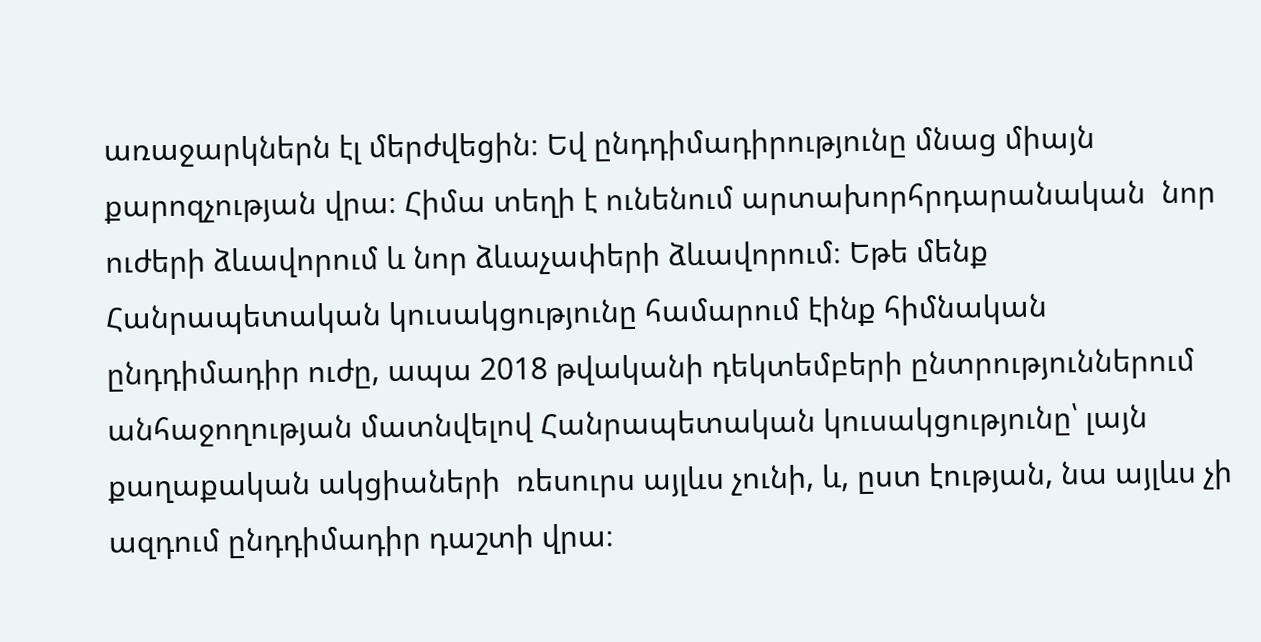առաջարկներն էլ մերժվեցին։ Եվ ընդդիմադիրությունը մնաց միայն քարոզչության վրա։ Հիմա տեղի է ունենում արտախորհրդարանական  նոր ուժերի ձևավորում և նոր ձևաչափերի ձևավորում։ Եթե մենք Հանրապետական կուսակցությունը համարում էինք հիմնական ընդդիմադիր ուժը, ապա 2018 թվականի դեկտեմբերի ընտրություններում անհաջողության մատնվելով Հանրապետական կուսակցությունը՝ լայն քաղաքական ակցիաների  ռեսուրս այլևս չունի, և, ըստ էության, նա այլևս չի ազդում ընդդիմադիր դաշտի վրա։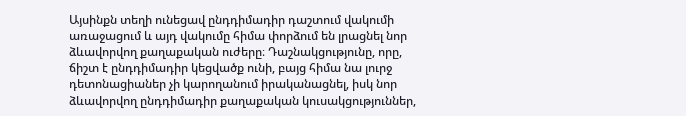Այսինքն տեղի ունեցավ ընդդիմադիր դաշտում վակումի առաջացում և այդ վակումը հիմա փորձում են լրացնել նոր ձևավորվող քաղաքական ուժերը։ Դաշնակցությունը, որը, ճիշտ է ընդդիմադիր կեցվածք ունի, բայց հիմա նա լուրջ դետոնացիաներ չի կարողանում իրականացնել, իսկ նոր ձևավորվող ընդդիմադիր քաղաքական կուսակցություններ,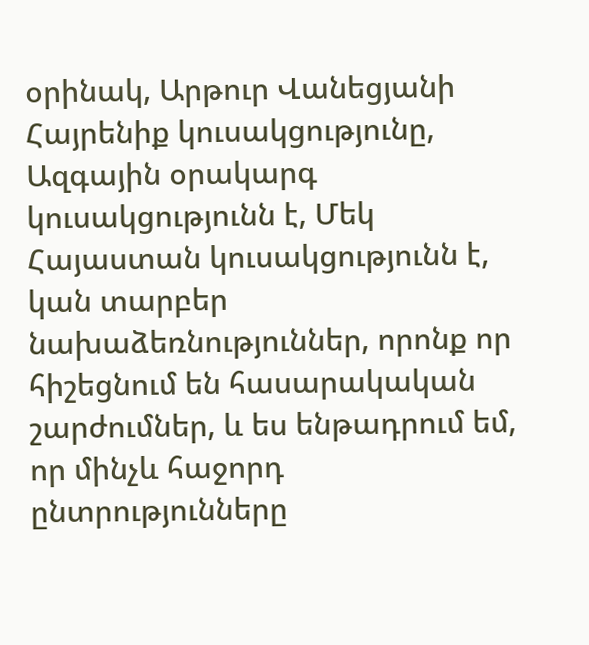օրինակ, Արթուր Վանեցյանի Հայրենիք կուսակցությունը, Ազգային օրակարգ կուսակցությունն է, Մեկ Հայաստան կուսակցությունն է, կան տարբեր նախաձեռնություններ, որոնք որ հիշեցնում են հասարակական շարժումներ, և ես ենթադրում եմ, որ մինչև հաջորդ ընտրությունները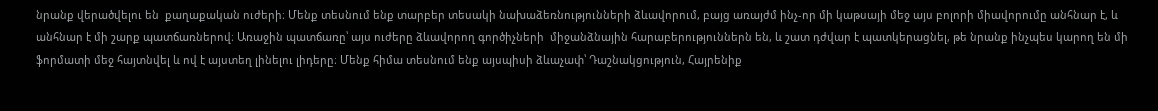նրանք վերածվելու են  քաղաքական ուժերի։ Մենք տեսնում ենք տարբեր տեսակի նախաձեռնությունների ձևավորում, բայց առայժմ ինչ-որ մի կաթսայի մեջ այս բոլորի միավորումը անհնար է, և անհնար է մի շարք պատճառներով։ Առաջին պատճառը՝ այս ուժերը ձևավորող գործիչների  միջանձնային հարաբերություններն են, և շատ դժվար է պատկերացնել, թե նրանք ինչպես կարող են մի ֆորմատի մեջ հայտնվել և ով է այստեղ լինելու լիդերը։ Մենք հիմա տեսնում ենք այսպիսի ձևաչափ՝ Դաշնակցություն, Հայրենիք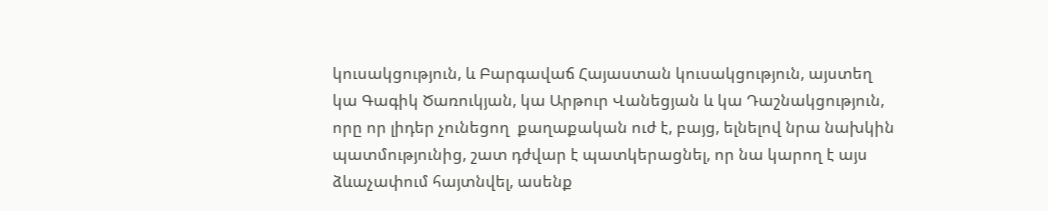կուսակցություն, և Բարգավաճ Հայաստան կուսակցություն, այստեղ կա Գագիկ Ծառուկյան, կա Արթուր Վանեցյան և կա Դաշնակցություն, որը որ լիդեր չունեցող  քաղաքական ուժ է, բայց, ելնելով նրա նախկին պատմությունից, շատ դժվար է պատկերացնել, որ նա կարող է այս ձևաչափում հայտնվել, ասենք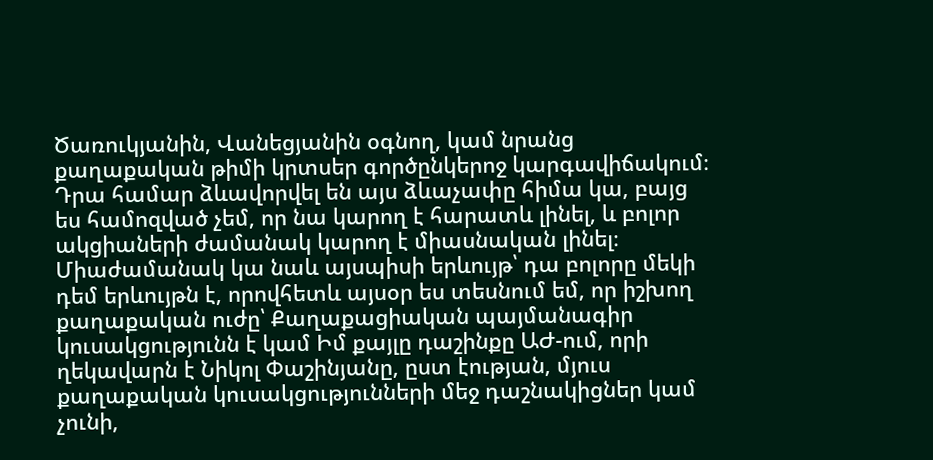Ծառուկյանին, Վանեցյանին օգնող, կամ նրանց քաղաքական թիմի կրտսեր գործընկերոջ կարգավիճակում։ Դրա համար ձևավորվել են այս ձևաչափը հիմա կա, բայց ես համոզված չեմ, որ նա կարող է հարատև լինել, և բոլոր ակցիաների ժամանակ կարող է միասնական լինել։ Միաժամանակ կա նաև այսպիսի երևույթ՝ դա բոլորը մեկի դեմ երևույթն է, որովհետև այսօր ես տեսնում եմ, որ իշխող քաղաքական ուժը՝ Քաղաքացիական պայմանագիր կուսակցությունն է կամ Իմ քայլը դաշինքը ԱԺ-ում, որի ղեկավարն է Նիկոլ Փաշինյանը, ըստ էության, մյուս քաղաքական կուսակցությունների մեջ դաշնակիցներ կամ չունի,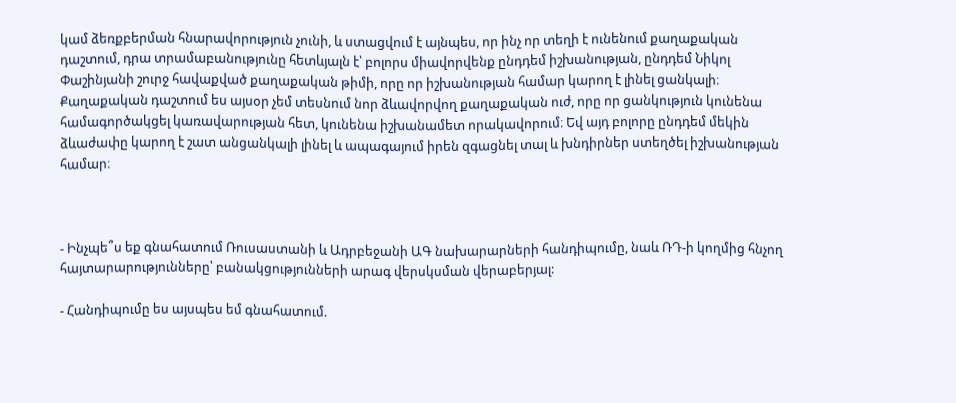կամ ձեռքբերման հնարավորություն չունի, և ստացվում է այնպես, որ ինչ որ տեղի է ունենում քաղաքական դաշտում, դրա տրամաբանությունը հետևյալն է՝ բոլորս միավորվենք ընդդեմ իշխանության, ընդդեմ Նիկոլ Փաշինյանի շուրջ հավաքված քաղաքական թիմի, որը որ իշխանության համար կարող է լինել ցանկալի։ Քաղաքական դաշտում ես այսօր չեմ տեսնում նոր ձևավորվող քաղաքական ուժ, որը որ ցանկություն կունենա համագործակցել կառավարության հետ, կունենա իշխանամետ որակավորում։ Եվ այդ բոլորը ընդդեմ մեկին ձևաժափը կարող է շատ անցանկալի լինել և ապագայում իրեն զգացնել տալ և խնդիրներ ստեղծել իշխանության համար։



- Ինչպե՞ս եք գնահատում Ռուսաստանի և Ադրբեջանի ԱԳ նախարարների հանդիպումը, նաև ՌԴ-ի կողմից հնչող հայտարարությունները՝ բանակցությունների արագ վերսկսման վերաբերյալ:

- Հանդիպումը ես այսպես եմ գնահատում.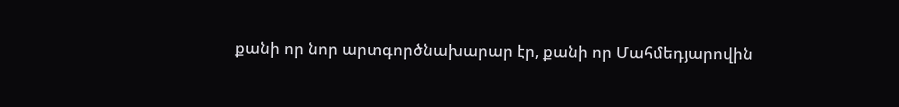քանի որ նոր արտգործնախարար էր, քանի որ Մահմեդյարովին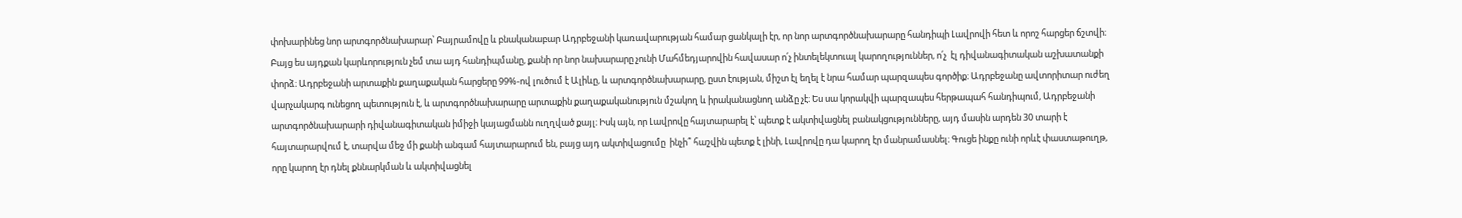փոխարինեց նոր արտգործնախարար՝ Բայրամովը և բնականաբար Ադրբեջանի կառավարության համար ցանկալի էր, որ նոր արտգործնախարարը հանդիպի Լավրովի հետ և որոշ հարցեր ճշտվի։ Բայց ես այդքան կարևորություն չեմ տա այդ հանդիպմանը, քանի որ նոր նախարարը չունի Մահմեդյարովին հավասար ո՛չ ինտելեկտուալ կարողություններ, ո՛չ  էլ դիվանագիտական աշխատանքի փորձ։ Ադրբեջանի արտաքին քաղաքական հարցերը 99%-ով լուծում է Ալիևը, և արտգործնախարարը, ըստ էության, միշտ էլ եղել է նրա համար պարզապես գործիք։ Ադրբեջանը ավտորիտար ուժեղ վարչակարգ ունեցող պետություն է, և արտգործնախարարը արտաքին քաղաքականություն մշակող և իրականացնող անձը չէ։ Ես սա կորակվի պարզապես հերթապահ հանդիպում, Ադրբեջանի արտգործնախարարի դիվանագիտական իմիջի կայացմանն ուղղված քայլ։ Իսկ այն, որ Լավրովը հայտարարել է՝ պետք է ակտիվացնել բանակցությունները, այդ մասին արդեն 30 տարի է հայտարարվում է, տարվա մեջ մի քանի անգամ հայտարարում են, բայց այդ ակտիվացումը  ինչի՞ հաշվին պետք է լինի, Լավրովը դա կարող էր մանրամասնել։ Գուցե ինքը ունի որևէ փաստաթուղթ, որը կարող էր դնել քննարկման և ակտիվացնել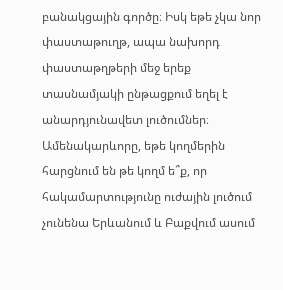բանակցային գործը։ Իսկ եթե չկա նոր փաստաթուղթ, ապա նախորդ փաստաթղթերի մեջ երեք տասնամյակի ընթացքում եղել է անարդյունավետ լուծումներ։ Ամենակարևորը, եթե կողմերին հարցնում են թե կողմ ե՞ք, որ հակամարտությունը ուժային լուծում չունենա Երևանում և Բաքվում ասում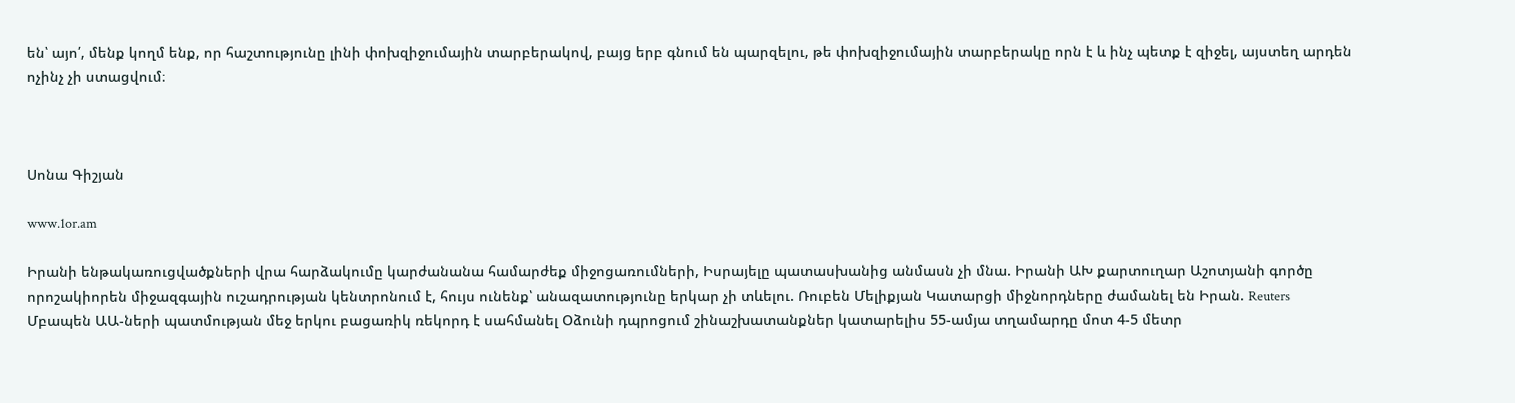են՝ այո՛, մենք կողմ ենք, որ հաշտությունը լինի փոխզիջումային տարբերակով, բայց երբ գնում են պարզելու, թե փոխզիջումային տարբերակը որն է և ինչ պետք է զիջել, այստեղ արդեն ոչինչ չի ստացվում։



Սոնա Գիշյան

www.1or.am

Իրանի ենթակառուցվածքների վրա հարձակումը կարժանանա համարժեք միջոցառումների, Իսրայելը պատասխանից անմասն չի մնա. Իրանի ԱԽ քարտուղար Աշոտյանի գործը որոշակիորեն միջազգային ուշադրության կենտրոնում է, հույս ունենք՝ անազատությունը երկար չի տևելու. Ռուբեն Մելիքյան Կատարցի միջնորդները ժամանել են Իրան. Reuters Մբապեն ԱԱ-ների պատմության մեջ երկու բացառիկ ռեկորդ է սահմանել Օձունի դպրոցում շինաշխատանքներ կատարելիս 55-ամյա տղամարդը մոտ 4-5 մետր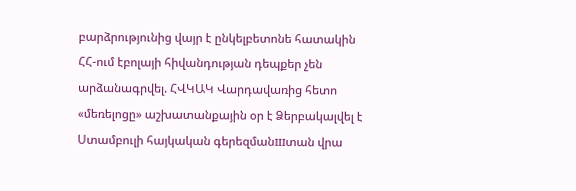բարձրությունից վայր է ընկելբետոնե հատակին ՀՀ-ում էբոլայի հիվանդության դեպքեր չեն արձանագրվել. ՀՎԿԱԿ Վարդավառից հետո «մեռելոցը» աշխատանքային օր է Ձերբակալվել է Ստամբուլի հայկական գերեզմանшտան վրա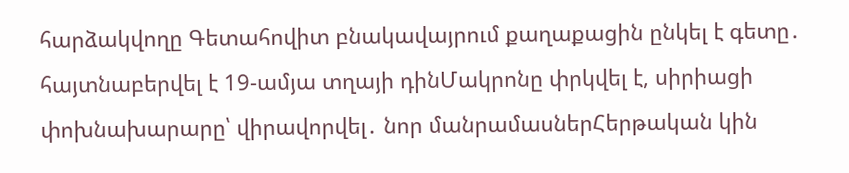հարձակվողը Գետահովիտ բնակավայրում քաղաքացին ընկել է գետը․ հայտնաբերվել է 19-ամյա տղայի դինՄակրոնը փրկվել է, սիրիացի փոխնախարարը՝ վիրավորվել․ նոր մանրամասներՀերթական կին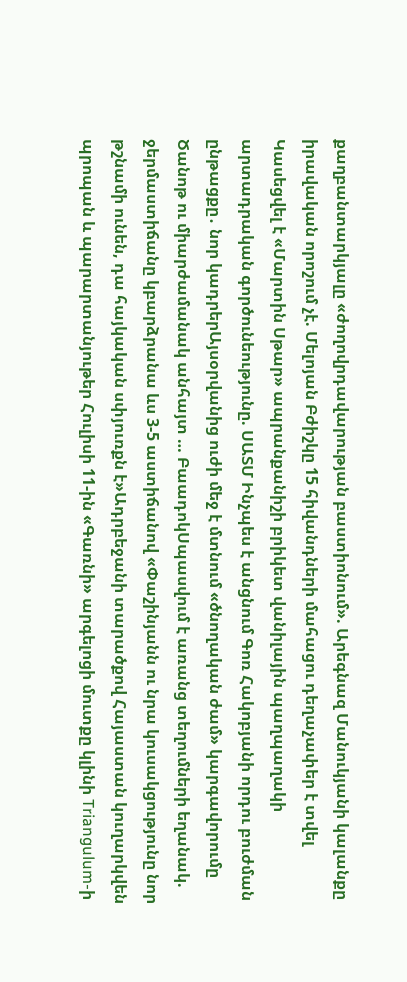քաղբանտարկյալը «ժողովրդավարության բաստիոնում». Արեգնազ Մանուկյանի կալանքը իրավական որոշում չէ. Մելոյան Բժիշկը 15 հիվանդների մահացու դեղաչափեր է տվել Կասեցվել է «Մարտին Սթար» ապրանքանիշի բրիկետ վանիլային պաղպաղակի արտադրական գործունեությունը. ՍԱՏՄ Ինչպես է անցնում Գոռ Հակոբյանի որդու բուժման ընթացքը․ նոր կադրերԱյսօրվանից ուժի մեջ է մտնում «ծնողական ժամ» կարգավորումը Ծանոթ ու միարժամանակ անհայտ … ԲաադոկՍպասվում է առանց տեղումների եղանակ. ջերմաստիճանը կբարձրանա ևս 3-5 աստիճանով «Փաշինյանն ու նրա կուսակցությունը նոր թշնամի ունեն, դա հայկական սփյուռքն է»Ադրբեջանի տարածքով Հայաստան կուղարկվեն պրոպան և պարարտանյութեր Հուլիսի 11-ին «Գառնի» արգելոցի մուտքը կլինի Triangulum-ի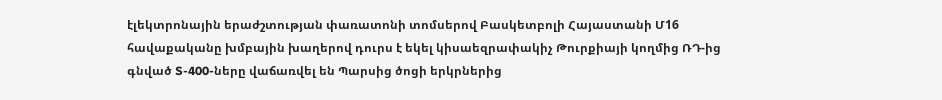էլեկտրոնային երաժշտության փառատոնի տոմսերով Բասկետբոլի Հայաստանի Մ16 հավաքականը խմբային խաղերով դուրս է եկել կիսաեզրափակիչ Թուրքիայի կողմից ՌԴ-ից գնված S-400-ները վաճառվել են Պարսից ծոցի երկրներից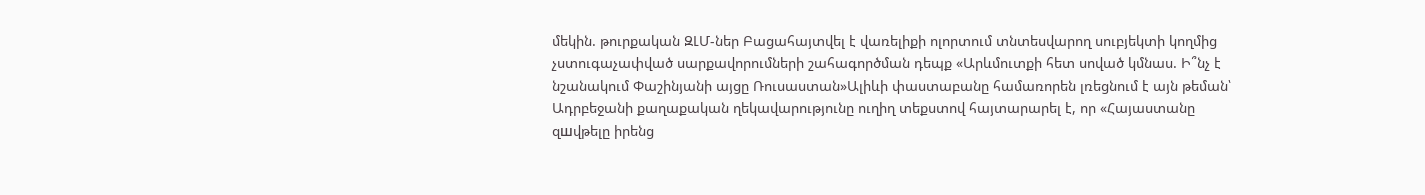մեկին. թուրքական ԶԼՄ-ներ Բացահայտվել է վառելիքի ոլորտում տնտեսվարող սուբյեկտի կողմից չստուգաչափված սարքավորումների շահագործման դեպք «Արևմուտքի հետ սոված կմնաս. Ի՞նչ է նշանակում Փաշինյանի այցը Ռուսաստան»Ալիևի փաստաբանը համառորեն լռեցնում է այն թեման՝ Ադրբեջանի քաղաքական ղեկավարությունը ուղիղ տեքստով հայտարարել է, որ «Հայաստանը զшվթելը իրենց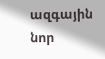ազգային նոր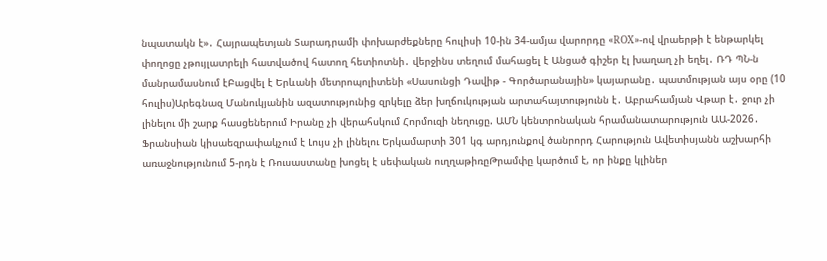նպատակն է»․ Հայրապետյան Տարադրամի փոխարժեքները հուլիսի 10-ին 34-ամյա վարորդը «ROX»-ով վրաերթի է ենթարկել փողոցը չթույլատրելի հատվածով հատող հետիոտնի․ վերջինս տեղում մահացել է Անցած գիշեր էլ խաղաղ չի եղել․ ՌԴ ՊՆ-ն մանրամասնում էԲացվել է Երևանի մետրոպոլիտենի «Սասունցի Դավիթ - Գործարանային» կայարանը․ պատմության այս օրը (10 հուլիս)Արեգնազ Մանուկյանին ազատությունից զրկելը ձեր խղճուկության արտահայտությունն է․ Աբրահամյան Վթար է․ ջուր չի լինելու մի շարք հասցեներում Իրանը չի վերահսկում Հորմուզի նեղուցը. ԱՄՆ կենտրոնական հրամանատարություն ԱԱ-2026․ Ֆրանսիան կիսաեզրափակչում է Լույս չի լինելու Երկամարտի 301 կգ արդյունքով ծանրորդ Հարություն Ավետիսյանն աշխարհի առաջնությունում 5-րդն է Ռուսաստանը խոցել է սեփական ուղղաթիռըԹրամփը կարծում է, որ ինքը կլիներ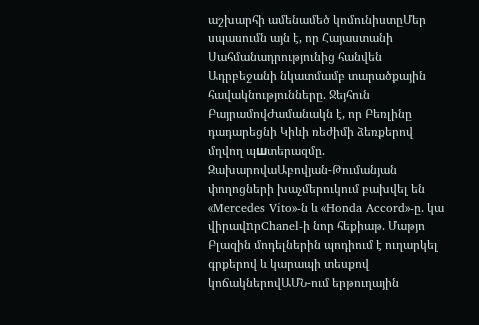աշխարհի ամենամեծ կոմունիստըՄեր սպասումն այն է, որ Հայաստանի Սահմանադրությունից հանվեն Ադրբեջանի նկատմամբ տարածքային հավակնությունները. Ջեյհուն ԲայրամովԺամանակն է, որ Բեռլինը դադարեցնի Կիևի ռեժիմի ձեռքերով մղվող պшտերազմը. ԶախարովաԱբովյան-Թումանյան փողոցների խաչմերուկում բախվել են «Mercedes Vito»-ն և «Honda Accord»-ը. կա վիրավnրChanel-ի նոր հեքիաթ. Մաթյո Բլազին մոդելներին պոդիում է ուղարկել գրքերով և կարապի տեսքով կոճակներովԱՄՆ-ում երթուղային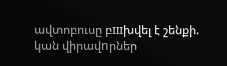ավտոբուսը բшխվել է շենքի. կան վիրավnրներ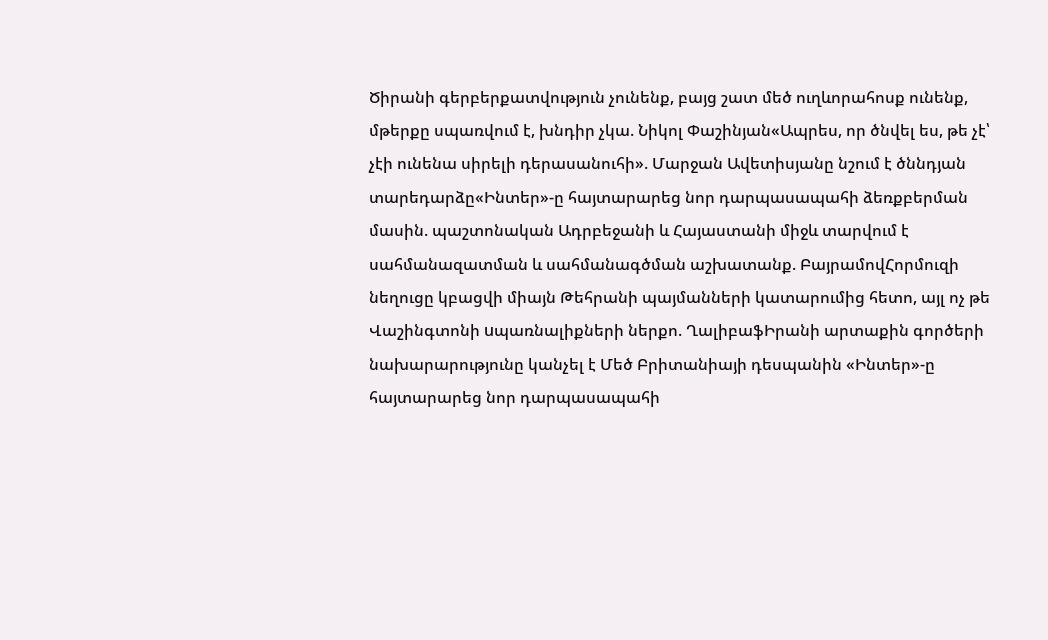Ծիրանի գերբերքատվություն չունենք, բայց շատ մեծ ուղևորահոսք ունենք, մթերքը սպառվում է, խնդիր չկա. Նիկոլ Փաշինյան«Ապրես, որ ծնվել ես, թե չէ՝ չէի ունենա սիրելի դերասանուհի». Մարջան Ավետիսյանը նշում է ծննդյան տարեդարձը«Ինտեր»-ը հայտարարեց նոր դարպասապահի ձեռքբերման մասին. պաշտոնական Ադրբեջանի և Հայաստանի միջև տարվում է սահմանազատման և սահմանագծման աշխատանք. ԲայրամովՀորմուզի նեղուցը կբացվի միայն Թեհրանի պայմանների կատարումից հետո, այլ ոչ թե Վաշինգտոնի uպառնալիքների ներքո. ՂալիբաֆԻրանի արտաքին գործերի նախարարությունը կանչել է Մեծ Բրիտանիայի դեսպանին «Ինտեր»-ը հայտարարեց նոր դարպասապահի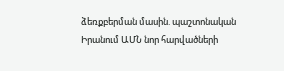ձեռքբերման մասին. պաշտոնական Իրանում ԱՄՆ նոր հարվածների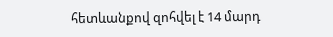հետևանքով զոհվել է 14 մարդ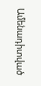Ամենադիտված